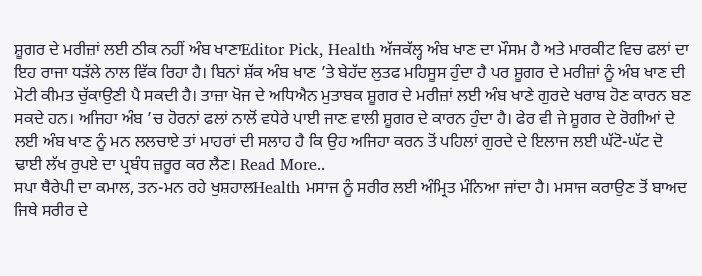ਸ਼ੂਗਰ ਦੇ ਮਰੀਜ਼ਾਂ ਲਈ ਠੀਕ ਨਹੀਂ ਅੰਬ ਖਾਣਾEditor Pick, Health ਅੱਜਕੱਲ੍ਹ ਅੰਬ ਖਾਣ ਦਾ ਮੌਸਮ ਹੈ ਅਤੇ ਮਾਰਕੀਟ ਵਿਚ ਫਲਾਂ ਦਾ ਇਹ ਰਾਜਾ ਧੜੱਲੇ ਨਾਲ ਵਿੱਕ ਰਿਹਾ ਹੈ। ਬਿਨਾਂ ਸ਼ੱਕ ਅੰਬ ਖਾਣ ’ਤੇ ਬੇਹੱਦ ਲੁਤਫ ਮਹਿਸੂਸ ਹੁੰਦਾ ਹੈ ਪਰ ਸ਼ੂਗਰ ਦੇ ਮਰੀਜ਼ਾਂ ਨੂੰ ਅੰਬ ਖਾਣ ਦੀ ਮੋਟੀ ਕੀਮਤ ਚੁੱਕਾਉਣੀ ਪੈ ਸਕਦੀ ਹੈ। ਤਾਜ਼ਾ ਖੋਜ ਦੇ ਅਧਿਐਨ ਮੁਤਾਬਕ ਸ਼ੂਗਰ ਦੇ ਮਰੀਜ਼ਾਂ ਲਈ ਅੰਬ ਖਾਣੇ ਗੁਰਦੇ ਖਰਾਬ ਹੋਣ ਕਾਰਨ ਬਣ ਸਕਦੇ ਹਨ। ਅਜਿਹਾ ਅੰਬ ’ਚ ਹੋਰਨਾਂ ਫਲਾਂ ਨਾਲੋਂ ਵਧੇਰੇ ਪਾਈ ਜਾਣ ਵਾਲੀ ਸ਼ੂਗਰ ਦੇ ਕਾਰਨ ਹੁੰਦਾ ਹੈ। ਫੇਰ ਵੀ ਜੇ ਸ਼ੂਗਰ ਦੇ ਰੋਗੀਆਂ ਦੇ ਲਈ ਅੰਬ ਖਾਣ ਨੂੰ ਮਨ ਲਲਚਾਏ ਤਾਂ ਮਾਹਰਾਂ ਦੀ ਸਲਾਹ ਹੈ ਕਿ ਉਹ ਅਜਿਹਾ ਕਰਨ ਤੋਂ ਪਹਿਲਾਂ ਗੁਰਦੇ ਦੇ ਇਲਾਜ ਲਈ ਘੱਟੋ-ਘੱਟ ਦੋ ਢਾਈ ਲੱਖ ਰੁਪਏ ਦਾ ਪ੍ਰਬੰਧ ਜ਼ਰੂਰ ਕਰ ਲੈਣ। Read More..
ਸਪਾ ਥੈਰੇਪੀ ਦਾ ਕਮਾਲ, ਤਨ-ਮਨ ਰਹੇ ਖੁਸ਼ਹਾਲHealth ਮਸਾਜ ਨੂੰ ਸਰੀਰ ਲਈ ਅੰਮ੍ਰਿਤ ਮੰਨਿਆ ਜਾਂਦਾ ਹੈ। ਮਸਾਜ ਕਰਾਉਣ ਤੋਂ ਬਾਅਦ ਜਿਥੇ ਸਰੀਰ ਦੇ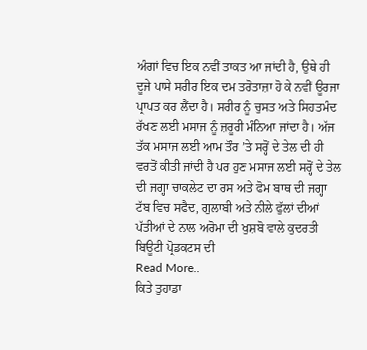ਅੰਗਾਂ ਵਿਚ ਇਕ ਨਵੀਂ ਤਾਕਤ ਆ ਜਾਂਦੀ ਹੈ, ਉਥੇ ਹੀ ਦੂਜੇ ਪਾਸੇ ਸਰੀਰ ਇਕ ਦਮ ਤਰੋਤਾਜ਼ਾ ਹੋ ਕੇ ਨਵੀਂ ਊਰਜਾ ਪ੍ਰਾਪਤ ਕਰ ਲੈਂਦਾ ਹੈ। ਸਰੀਰ ਨੂੰ ਚੁਸਤ ਅਤੇ ਸਿਹਤਮੰਦ ਰੱਖਣ ਲਈ ਮਸਾਜ ਨੂੰ ਜ਼ਰੂਰੀ ਮੰਨਿਆ ਜਾਂਦਾ ਹੈ। ਅੱਜ ਤੱਕ ਮਸਾਜ ਲਈ ਆਮ ਤੌਰ ’ਤੇ ਸਰ੍ਹੋਂ ਦੇ ਤੇਲ ਦੀ ਹੀ ਵਰਤੋਂ ਕੀਤੀ ਜਾਂਦੀ ਹੈ ਪਰ ਹੁਣ ਮਸਾਜ ਲਈ ਸਰ੍ਹੋਂ ਦੇ ਤੇਲ ਦੀ ਜਗ੍ਹਾ ਚਾਕਲੇਟ ਦਾ ਰਸ ਅਤੇ ਫੋਮ ਬਾਥ ਦੀ ਜਗ੍ਹਾ ਟੱਬ ਵਿਚ ਸਫੈਦ, ਗੁਲਾਬੀ ਅਤੇ ਨੀਲੇ ਫੁੱਲਾਂ ਦੀਆਂ ਪੱਤੀਆਂ ਦੇ ਨਾਲ ਅਰੋਮਾ ਦੀ ਖੁਸ਼ਬੋ ਵਾਲੇ ਕੁਦਰਤੀ ਬਿਊਟੀ ਪ੍ਰੋਡਕਟਸ ਦੀ
Read More..
ਕਿਤੇ ਤੁਹਾਡਾ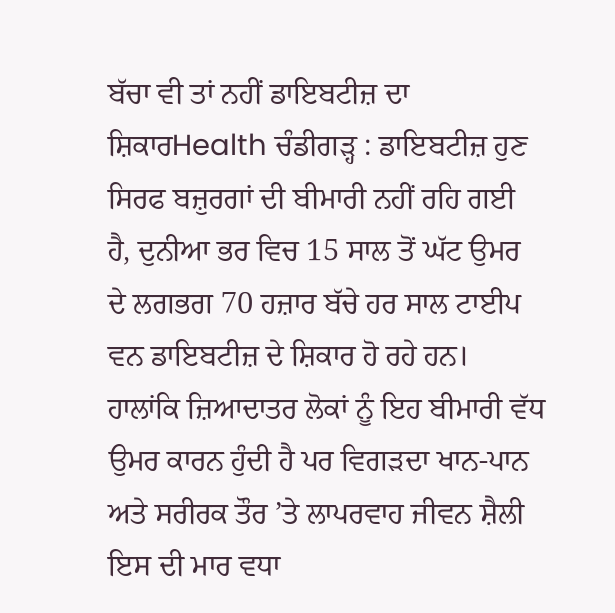ਬੱਚਾ ਵੀ ਤਾਂ ਨਹੀਂ ਡਾਇਬਟੀਜ਼ ਦਾ ਸ਼ਿਕਾਰHealth ਚੰਡੀਗੜ੍ਹ : ਡਾਇਬਟੀਜ਼ ਹੁਣ ਸਿਰਫ ਬਜ਼ੁਰਗਾਂ ਦੀ ਬੀਮਾਰੀ ਨਹੀਂ ਰਹਿ ਗਈ ਹੈ, ਦੁਨੀਆ ਭਰ ਵਿਚ 15 ਸਾਲ ਤੋਂ ਘੱਟ ਉਮਰ ਦੇ ਲਗਭਗ 70 ਹਜ਼ਾਰ ਬੱਚੇ ਹਰ ਸਾਲ ਟਾਈਪ ਵਨ ਡਾਇਬਟੀਜ਼ ਦੇ ਸ਼ਿਕਾਰ ਹੋ ਰਹੇ ਹਨ। ਹਾਲਾਂਕਿ ਜ਼ਿਆਦਾਤਰ ਲੋਕਾਂ ਨੂੰ ਇਹ ਬੀਮਾਰੀ ਵੱਧ ਉਮਰ ਕਾਰਨ ਹੁੰਦੀ ਹੈ ਪਰ ਵਿਗੜਦਾ ਖਾਨ-ਪਾਨ ਅਤੇ ਸਰੀਰਕ ਤੌਰ ’ਤੇ ਲਾਪਰਵਾਹ ਜੀਵਨ ਸ਼ੈਲੀ ਇਸ ਦੀ ਮਾਰ ਵਧਾ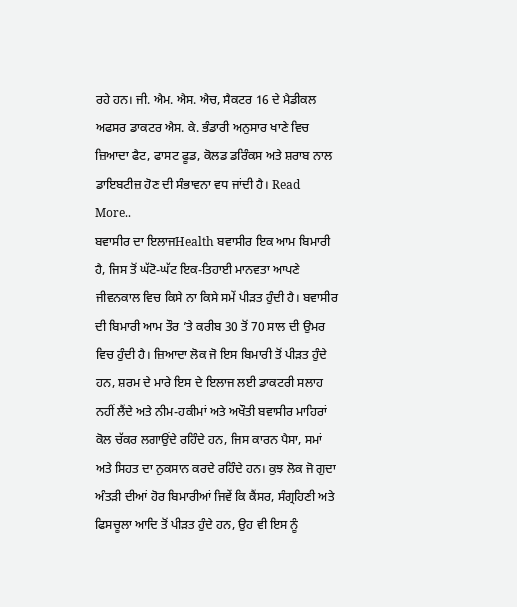ਰਹੇ ਹਨ। ਜੀ. ਐਮ. ਐਸ. ਐਚ, ਸੈਕਟਰ 16 ਦੇ ਮੈਡੀਕਲ ਅਫਸਰ ਡਾਕਟਰ ਐਸ. ਕੇ. ਭੰਡਾਰੀ ਅਨੁਸਾਰ ਖਾਣੇ ਵਿਚ ਜ਼ਿਆਦਾ ਫੈਟ, ਫਾਸਟ ਫੂਡ, ਕੋਲਡ ਡਰਿੰਕਸ ਅਤੇ ਸ਼ਰਾਬ ਨਾਲ ਡਾਇਬਟੀਜ਼ ਹੋਣ ਦੀ ਸੰਭਾਵਨਾ ਵਧ ਜਾਂਦੀ ਹੈ। Read More..
ਬਵਾਸੀਰ ਦਾ ਇਲਾਜHealth ਬਵਾਸੀਰ ਇਕ ਆਮ ਬਿਮਾਰੀ ਹੈ, ਜਿਸ ਤੋਂ ਘੱਟੋ-ਘੱਟ ਇਕ-ਤਿਹਾਈ ਮਾਨਵਤਾ ਆਪਣੇ ਜੀਵਨਕਾਲ ਵਿਚ ਕਿਸੇ ਨਾ ਕਿਸੇ ਸਮੇਂ ਪੀੜਤ ਹੁੰਦੀ ਹੈ। ਬਵਾਸੀਰ ਦੀ ਬਿਮਾਰੀ ਆਮ ਤੌਰ ’ਤੇ ਕਰੀਬ 30 ਤੋਂ 70 ਸਾਲ ਦੀ ਉਮਰ ਵਿਚ ਹੁੰਦੀ ਹੈ। ਜ਼ਿਆਦਾ ਲੋਕ ਜੋ ਇਸ ਬਿਮਾਰੀ ਤੋਂ ਪੀੜਤ ਹੁੰਦੇ ਹਨ, ਸ਼ਰਮ ਦੇ ਮਾਰੇ ਇਸ ਦੇ ਇਲਾਜ ਲਈ ਡਾਕਟਰੀ ਸਲਾਹ ਨਹੀਂ ਲੈਂਦੇ ਅਤੇ ਨੀਮ-ਹਕੀਮਾਂ ਅਤੇ ਅਖੌਤੀ ਬਵਾਸੀਰ ਮਾਹਿਰਾਂ ਕੋਲ ਚੱਕਰ ਲਗਾਉਂਦੇ ਰਹਿੰਦੇ ਹਨ, ਜਿਸ ਕਾਰਨ ਪੈਸਾ, ਸਮਾਂ ਅਤੇ ਸਿਹਤ ਦਾ ਨੁਕਸਾਨ ਕਰਦੇ ਰਹਿੰਦੇ ਹਨ। ਕੁਝ ਲੋਕ ਜੋ ਗੁਦਾ ਅੰਤੜੀ ਦੀਆਂ ਹੋਰ ਬਿਮਾਰੀਆਂ ਜਿਵੇਂ ਕਿ ਕੈਂਸਰ, ਸੰਗ੍ਰਹਿਣੀ ਅਤੇ ਫਿਸਚੂਲਾ ਆਦਿ ਤੋਂ ਪੀੜਤ ਹੁੰਦੇ ਹਨ, ਉਹ ਵੀ ਇਸ ਨੂੰ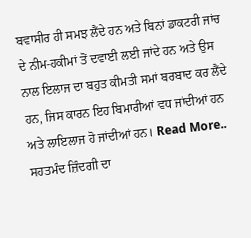ਬਵਾਸੀਰ ਹੀ ਸਮਝ ਲੈਂਦੇ ਹਨ ਅਤੇ ਬਿਨਾਂ ਡਾਕਟਰੀ ਜਾਂਚ ਦੇ ਨੀਮ-ਹਕੀਮਾਂ ਤੋਂ ਦਵਾਈ ਲਈ ਜਾਂਦੇ ਹਨ ਅਤੇ ਉਸ ਨਾਲ ਇਲਾਜ ਦਾ ਬਹੁਤ ਕੀਮਤੀ ਸਮਾਂ ਬਰਬਾਦ ਕਰ ਲੈਂਦੇ ਹਨ, ਜਿਸ ਕਾਰਨ ਇਹ ਬਿਮਾਰੀਆਂ ਵਧ ਜਾਂਦੀਆਂ ਹਨ ਅਤੇ ਲਾਇਲਾਜ ਹੋ ਜਾਂਦੀਆਂ ਹਨ। Read More..
ਸਹਤਮੰਦ ਜ਼ਿੰਦਗੀ ਦਾ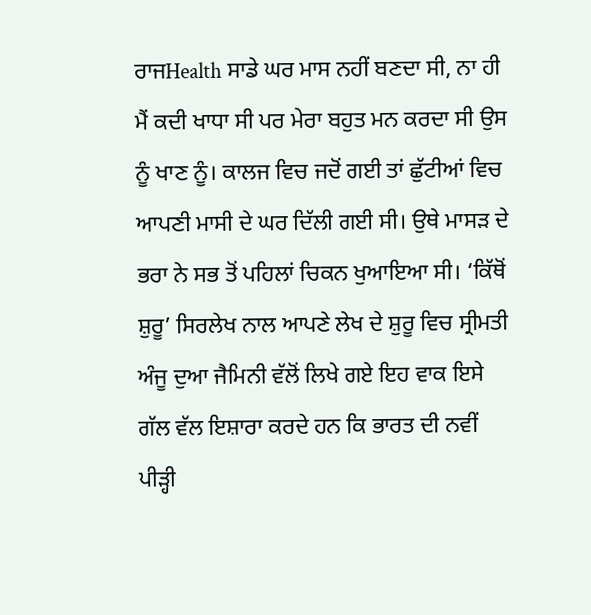ਰਾਜHealth ਸਾਡੇ ਘਰ ਮਾਸ ਨਹੀਂ ਬਣਦਾ ਸੀ, ਨਾ ਹੀ ਮੈਂ ਕਦੀ ਖਾਧਾ ਸੀ ਪਰ ਮੇਰਾ ਬਹੁਤ ਮਨ ਕਰਦਾ ਸੀ ਉਸ ਨੂੰ ਖਾਣ ਨੂੰ। ਕਾਲਜ ਵਿਚ ਜਦੋਂ ਗਈ ਤਾਂ ਛੁੱਟੀਆਂ ਵਿਚ ਆਪਣੀ ਮਾਸੀ ਦੇ ਘਰ ਦਿੱਲੀ ਗਈ ਸੀ। ਉਥੇ ਮਾਸੜ ਦੇ ਭਰਾ ਨੇ ਸਭ ਤੋਂ ਪਹਿਲਾਂ ਚਿਕਨ ਖੁਆਇਆ ਸੀ। ‘ਕਿੱਥੋਂ ਸ਼ੁਰੂ’ ਸਿਰਲੇਖ ਨਾਲ ਆਪਣੇ ਲੇਖ ਦੇ ਸ਼ੁਰੂ ਵਿਚ ਸ੍ਰੀਮਤੀ ਅੰਜੂ ਦੁਆ ਜੈਮਿਨੀ ਵੱਲੋਂ ਲਿਖੇ ਗਏ ਇਹ ਵਾਕ ਇਸੇ ਗੱਲ ਵੱਲ ਇਸ਼ਾਰਾ ਕਰਦੇ ਹਨ ਕਿ ਭਾਰਤ ਦੀ ਨਵੀਂ ਪੀੜ੍ਹੀ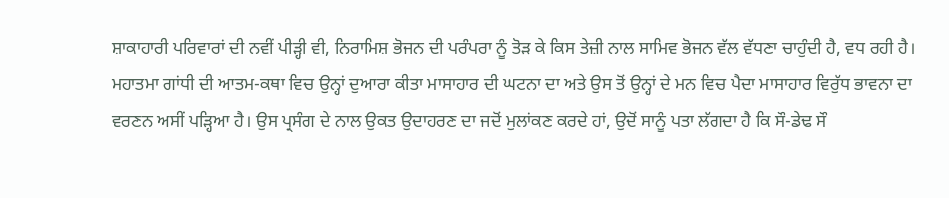ਸ਼ਾਕਾਹਾਰੀ ਪਰਿਵਾਰਾਂ ਦੀ ਨਵੀਂ ਪੀੜ੍ਹੀ ਵੀ, ਨਿਰਾਮਿਸ਼ ਭੋਜਨ ਦੀ ਪਰੰਪਰਾ ਨੂੰ ਤੋੜ ਕੇ ਕਿਸ ਤੇਜ਼ੀ ਨਾਲ ਸਾਮਿਵ ਭੋਜਨ ਵੱਲ ਵੱਧਣਾ ਚਾਹੁੰਦੀ ਹੈ, ਵਧ ਰਹੀ ਹੈ। ਮਹਾਤਮਾ ਗਾਂਧੀ ਦੀ ਆਤਮ-ਕਥਾ ਵਿਚ ਉਨ੍ਹਾਂ ਦੁਆਰਾ ਕੀਤਾ ਮਾਸਾਹਾਰ ਦੀ ਘਟਨਾ ਦਾ ਅਤੇ ਉਸ ਤੋਂ ਉਨ੍ਹਾਂ ਦੇ ਮਨ ਵਿਚ ਪੈਦਾ ਮਾਸਾਹਾਰ ਵਿਰੁੱਧ ਭਾਵਨਾ ਦਾ ਵਰਣਨ ਅਸੀਂ ਪੜ੍ਹਿਆ ਹੈ। ਉਸ ਪ੍ਰਸੰਗ ਦੇ ਨਾਲ ਉਕਤ ਉਦਾਹਰਣ ਦਾ ਜਦੋਂ ਮੁਲਾਂਕਣ ਕਰਦੇ ਹਾਂ, ਉਦੋਂ ਸਾਨੂੰ ਪਤਾ ਲੱਗਦਾ ਹੈ ਕਿ ਸੌ-ਡੇਢ ਸੌ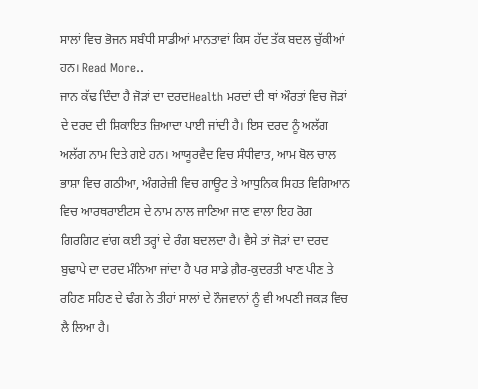ਸਾਲਾਂ ਵਿਚ ਭੋਜਨ ਸਬੰਧੀ ਸਾਡੀਆਂ ਮਾਨਤਾਵਾਂ ਕਿਸ ਹੱਦ ਤੱਕ ਬਦਲ ਚੁੱਕੀਆਂ ਹਨ। Read More..
ਜਾਨ ਕੱਢ ਦਿੰਦਾ ਹੈ ਜੋੜਾਂ ਦਾ ਦਰਦHealth ਮਰਦਾਂ ਦੀ ਥਾਂ ਔਰਤਾਂ ਵਿਚ ਜੋੜਾਂ ਦੇ ਦਰਦ ਦੀ ਸ਼ਿਕਾਇਤ ਜ਼ਿਆਦਾ ਪਾਈ ਜਾਂਦੀ ਹੈ। ਇਸ ਦਰਦ ਨੂੰ ਅਲੱਗ ਅਲੱਗ ਨਾਮ ਦਿਤੇ ਗਏ ਹਨ। ਆਯੂਰਵੈਦ ਵਿਚ ਸੰਧੀਵਾਤ, ਆਮ ਬੋਲ ਚਾਲ ਭਾਸ਼ਾ ਵਿਚ ਗਠੀਆ, ਅੰਗਰੇਜ਼ੀ ਵਿਚ ਗਾਊਟ ਤੇ ਆਧੁਨਿਕ ਸਿਹਤ ਵਿਗਿਆਨ ਵਿਚ ਆਰਥਰਾਈਟਸ ਦੇ ਨਾਮ ਨਾਲ ਜਾਣਿਆ ਜਾਣ ਵਾਲਾ ਇਹ ਰੋਗ ਗਿਰਗਿਟ ਵਾਂਗ ਕਈ ਤਰ੍ਹਾਂ ਦੇ ਰੰਗ ਬਦਲਦਾ ਹੈ। ਵੈਸੇ ਤਾਂ ਜੋੜਾਂ ਦਾ ਦਰਦ ਬੁਢਾਪੇ ਦਾ ਦਰਦ ਮੰਨਿਆ ਜਾਂਦਾ ਹੈ ਪਰ ਸਾਡੇ ਗ਼ੈਰ-ਕੁਦਰਤੀ ਖਾਣ ਪੀਣ ਤੇ ਰਹਿਣ ਸਹਿਣ ਦੇ ਢੰਗ ਨੇ ਤੀਹਾਂ ਸਾਲਾਂ ਦੇ ਨੌਜਵਾਨਾਂ ਨੂੰ ਵੀ ਅਪਣੀ ਜਕੜ ਵਿਚ ਲੈ ਲਿਆ ਹੈ।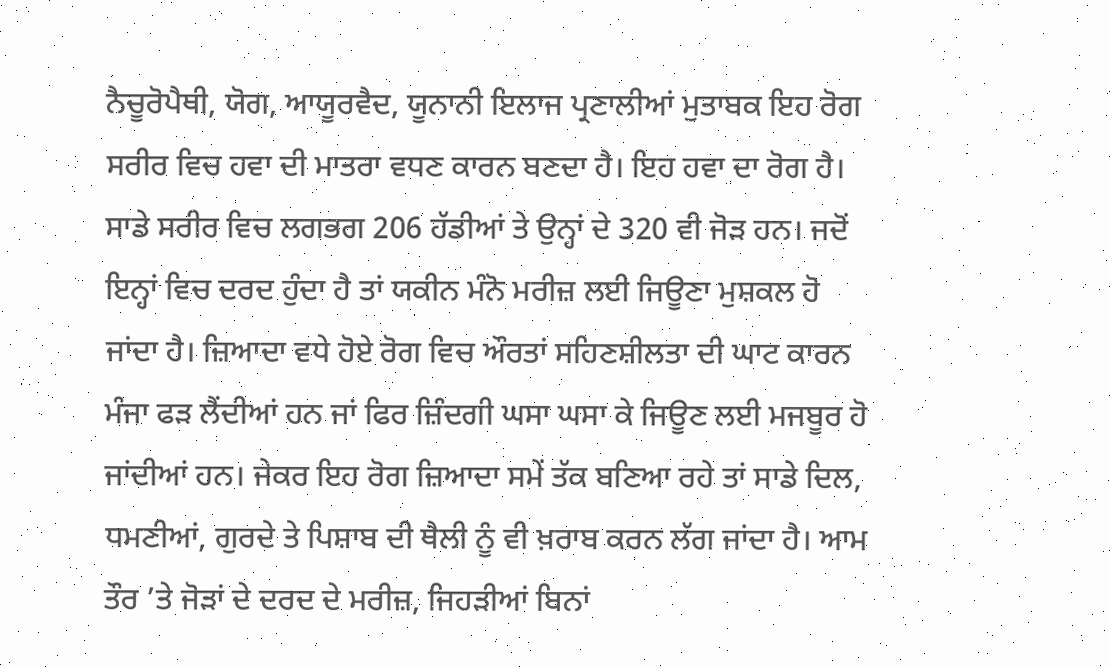ਨੈਚੂਰੋਪੈਥੀ, ਯੋਗ, ਆਯੂਰਵੈਦ, ਯੂਨਾਨੀ ਇਲਾਜ ਪ੍ਰਣਾਲੀਆਂ ਮੁਤਾਬਕ ਇਹ ਰੋਗ ਸਰੀਰ ਵਿਚ ਹਵਾ ਦੀ ਮਾਤਰਾ ਵਧਣ ਕਾਰਨ ਬਣਦਾ ਹੈ। ਇਹ ਹਵਾ ਦਾ ਰੋਗ ਹੈ। ਸਾਡੇ ਸਰੀਰ ਵਿਚ ਲਗਭਗ 206 ਹੱਡੀਆਂ ਤੇ ਉਨ੍ਹਾਂ ਦੇ 320 ਵੀ ਜੋੜ ਹਨ। ਜਦੋਂ ਇਨ੍ਹਾਂ ਵਿਚ ਦਰਦ ਹੁੰਦਾ ਹੈ ਤਾਂ ਯਕੀਨ ਮੰਨੋ ਮਰੀਜ਼ ਲਈ ਜਿਊਣਾ ਮੁਸ਼ਕਲ ਹੋ ਜਾਂਦਾ ਹੈ। ਜ਼ਿਆਦਾ ਵਧੇ ਹੋਏ ਰੋਗ ਵਿਚ ਔਰਤਾਂ ਸਹਿਣਸ਼ੀਲਤਾ ਦੀ ਘਾਟ ਕਾਰਨ ਮੰਜਾ ਫੜ ਲੈਂਦੀਆਂ ਹਨ ਜਾਂ ਫਿਰ ਜ਼ਿੰਦਗੀ ਘਸਾ ਘਸਾ ਕੇ ਜਿਊਣ ਲਈ ਮਜਬੂਰ ਹੋ ਜਾਂਦੀਆਂ ਹਨ। ਜੇਕਰ ਇਹ ਰੋਗ ਜ਼ਿਆਦਾ ਸਮੇਂ ਤੱਕ ਬਣਿਆ ਰਹੇ ਤਾਂ ਸਾਡੇ ਦਿਲ, ਧਮਣੀਆਂ, ਗੁਰਦੇ ਤੇ ਪਿਸ਼ਾਬ ਦੀ ਥੈਲੀ ਨੂੰ ਵੀ ਖ਼ਰਾਬ ਕਰਨ ਲੱਗ ਜਾਂਦਾ ਹੈ। ਆਮ ਤੌਰ ’ਤੇ ਜੋੜਾਂ ਦੇ ਦਰਦ ਦੇ ਮਰੀਜ਼, ਜਿਹੜੀਆਂ ਬਿਨਾਂ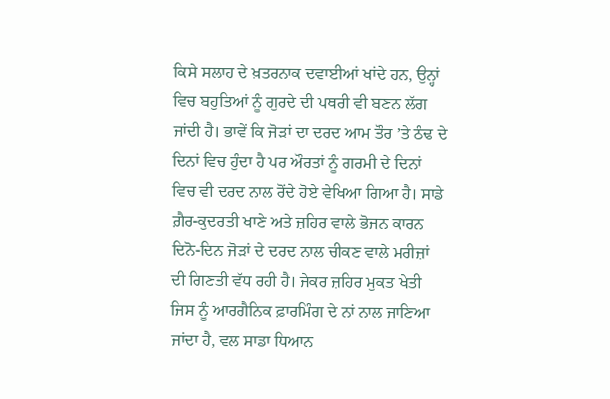ਕਿਸੇ ਸਲਾਹ ਦੇ ਖ਼ਤਰਨਾਕ ਦਵਾਈਆਂ ਖਾਂਦੇ ਹਨ, ਉਨ੍ਹਾਂ ਵਿਚ ਬਹੁਤਿਆਂ ਨੂੰ ਗੁਰਦੇ ਦੀ ਪਥਰੀ ਵੀ ਬਣਨ ਲੱਗ ਜਾਂਦੀ ਹੈ। ਭਾਵੇਂ ਕਿ ਜੋੜਾਂ ਦਾ ਦਰਦ ਆਮ ਤੌਰ ’ਤੇ ਠੰਢ ਦੇ ਦਿਨਾਂ ਵਿਚ ਹੁੰਦਾ ਹੈ ਪਰ ਔਰਤਾਂ ਨੂੰ ਗਰਮੀ ਦੇ ਦਿਨਾਂ ਵਿਚ ਵੀ ਦਰਦ ਨਾਲ ਰੋਂਦੇ ਹੋਏ ਵੇਖਿਆ ਗਿਆ ਹੈ। ਸਾਡੇ ਗ਼ੈਰ-ਕੁਦਰਤੀ ਖਾਣੇ ਅਤੇ ਜ਼ਹਿਰ ਵਾਲੇ ਭੋਜਨ ਕਾਰਨ ਦਿਨੋ-ਦਿਨ ਜੋੜਾਂ ਦੇ ਦਰਦ ਨਾਲ ਚੀਕਣ ਵਾਲੇ ਮਰੀਜ਼ਾਂ ਦੀ ਗਿਣਤੀ ਵੱਧ ਰਹੀ ਹੈ। ਜੇਕਰ ਜ਼ਹਿਰ ਮੁਕਤ ਖੇਤੀ ਜਿਸ ਨੂੰ ਆਰਗੈਨਿਕ ਫ਼ਾਰਮਿੰਗ ਦੇ ਨਾਂ ਨਾਲ ਜਾਣਿਆ ਜਾਂਦਾ ਹੈ, ਵਲ ਸਾਡਾ ਧਿਆਨ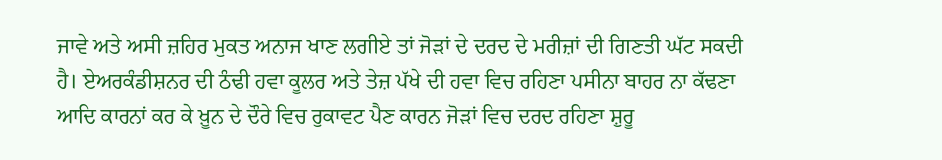ਜਾਵੇ ਅਤੇ ਅਸੀ ਜ਼ਹਿਰ ਮੁਕਤ ਅਨਾਜ ਖਾਣ ਲਗੀਏ ਤਾਂ ਜੋੜਾਂ ਦੇ ਦਰਦ ਦੇ ਮਰੀਜ਼ਾਂ ਦੀ ਗਿਣਤੀ ਘੱਟ ਸਕਦੀ ਹੈ। ਏਅਰਕੰਡੀਸ਼ਨਰ ਦੀ ਠੰਢੀ ਹਵਾ ਕੂਲਰ ਅਤੇ ਤੇਜ਼ ਪੱਖੇ ਦੀ ਹਵਾ ਵਿਚ ਰਹਿਣਾ ਪਸੀਨਾ ਬਾਹਰ ਨਾ ਕੱਢਣਾ ਆਦਿ ਕਾਰਨਾਂ ਕਰ ਕੇ ਖ਼ੂਨ ਦੇ ਦੌਰੇ ਵਿਚ ਰੁਕਾਵਟ ਪੈਣ ਕਾਰਨ ਜੋੜਾਂ ਵਿਚ ਦਰਦ ਰਹਿਣਾ ਸ਼ੁਰੂ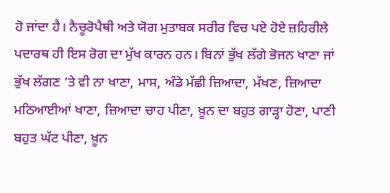ਹੋ ਜਾਂਦਾ ਹੈ। ਨੈਚੂਰੋਪੈਥੀ ਅਤੇ ਯੋਗ ਮੁਤਾਬਕ ਸਰੀਰ ਵਿਚ ਪਏ ਹੋਏ ਜ਼ਹਿਰੀਲੇ ਪਦਾਰਥ ਹੀ ਇਸ ਰੋਗ ਦਾ ਮੁੱਖ ਕਾਰਨ ਹਨ। ਬਿਨਾਂ ਭੁੱਖ ਲੱਗੇ ਭੋਜਨ ਖਾਣਾ ਜਾਂ ਭੁੱਖ ਲੱਗਣ ’ਤੇ ਵੀ ਨਾ ਖਾਣਾ, ਮਾਸ, ਅੰਡੇ ਮੱਛੀ ਜ਼ਿਆਦਾ, ਮੱਖਣ, ਜ਼ਿਆਦਾ ਮਠਿਆਈਆਂ ਖਾਣਾ, ਜ਼ਿਆਦਾ ਚਾਹ ਪੀਣਾ, ਖ਼ੂਨ ਦਾ ਬਹੁਤ ਗਾੜ੍ਹਾ ਹੋਣਾ, ਪਾਣੀ ਬਹੁਤ ਘੱਟ ਪੀਣਾ, ਖ਼ੂਨ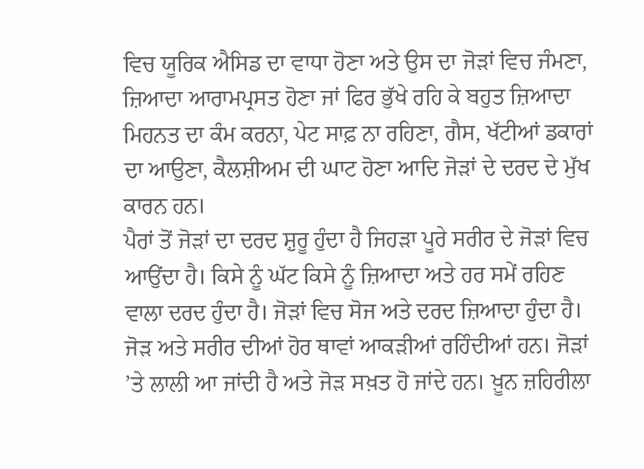ਵਿਚ ਯੂਰਿਕ ਐਸਿਡ ਦਾ ਵਾਧਾ ਹੋਣਾ ਅਤੇ ਉਸ ਦਾ ਜੋੜਾਂ ਵਿਚ ਜੰਮਣਾ, ਜ਼ਿਆਦਾ ਆਰਾਮਪ੍ਰਸਤ ਹੋਣਾ ਜਾਂ ਫਿਰ ਭੁੱਖੇ ਰਹਿ ਕੇ ਬਹੁਤ ਜ਼ਿਆਦਾ ਮਿਹਨਤ ਦਾ ਕੰਮ ਕਰਨਾ, ਪੇਟ ਸਾਫ਼ ਨਾ ਰਹਿਣਾ, ਗੈਸ, ਖੱਟੀਆਂ ਡਕਾਰਾਂ ਦਾ ਆਉਣਾ, ਕੈਲਸ਼ੀਅਮ ਦੀ ਘਾਟ ਹੋਣਾ ਆਦਿ ਜੋੜਾਂ ਦੇ ਦਰਦ ਦੇ ਮੁੱਖ ਕਾਰਨ ਹਨ।
ਪੈਰਾਂ ਤੋਂ ਜੋੜਾਂ ਦਾ ਦਰਦ ਸ਼ੁਰੂ ਹੁੰਦਾ ਹੈ ਜਿਹੜਾ ਪੂਰੇ ਸਰੀਰ ਦੇ ਜੋੜਾਂ ਵਿਚ ਆਉਂਦਾ ਹੈ। ਕਿਸੇ ਨੂੰ ਘੱਟ ਕਿਸੇ ਨੂੰ ਜ਼ਿਆਦਾ ਅਤੇ ਹਰ ਸਮੇਂ ਰਹਿਣ ਵਾਲਾ ਦਰਦ ਹੁੰਦਾ ਹੈ। ਜੋੜਾਂ ਵਿਚ ਸੋਜ ਅਤੇ ਦਰਦ ਜ਼ਿਆਦਾ ਹੁੰਦਾ ਹੈ। ਜੋੜ ਅਤੇ ਸਰੀਰ ਦੀਆਂ ਹੋਰ ਥਾਵਾਂ ਆਕੜੀਆਂ ਰਹਿੰਦੀਆਂ ਹਨ। ਜੋੜਾਂ ’ਤੇ ਲਾਲੀ ਆ ਜਾਂਦੀ ਹੈ ਅਤੇ ਜੋੜ ਸਖ਼ਤ ਹੋ ਜਾਂਦੇ ਹਨ। ਖ਼ੂਨ ਜ਼ਹਿਰੀਲਾ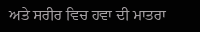ਅਤੇ ਸਰੀਰ ਵਿਚ ਹਵਾ ਦੀ ਮਾਤਰਾ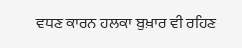ਵਧਣ ਕਾਰਨ ਹਲਕਾ ਬੁਖ਼ਾਰ ਵੀ ਰਹਿਣ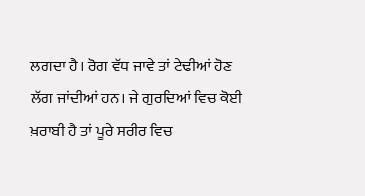ਲਗਦਾ ਹੈ। ਰੋਗ ਵੱਧ ਜਾਵੇ ਤਾਂ ਟੇਢੀਆਂ ਹੋਣ ਲੱਗ ਜਾਂਦੀਆਂ ਹਨ। ਜੇ ਗੁਰਦਿਆਂ ਵਿਚ ਕੋਈ ਖ਼ਰਾਬੀ ਹੈ ਤਾਂ ਪੂਰੇ ਸਰੀਰ ਵਿਚ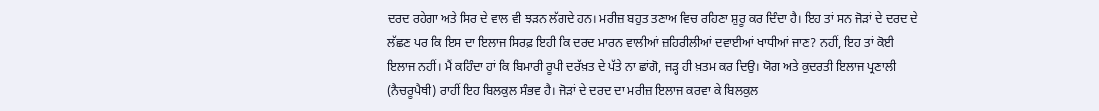ਦਰਦ ਰਹੇਗਾ ਅਤੇ ਸਿਰ ਦੇ ਵਾਲ ਵੀ ਝੜਨ ਲੱਗਦੇ ਹਨ। ਮਰੀਜ਼ ਬਹੁਤ ਤਣਾਅ ਵਿਚ ਰਹਿਣਾ ਸ਼ੁਰੂ ਕਰ ਦਿੰਦਾ ਹੈ। ਇਹ ਤਾਂ ਸਨ ਜੋੜਾਂ ਦੇ ਦਰਦ ਦੇ ਲੱਛਣ ਪਰ ਕਿ ਇਸ ਦਾ ਇਲਾਜ ਸਿਰਫ਼ ਇਹੀ ਕਿ ਦਰਦ ਮਾਰਨ ਵਾਲੀਆਂ ਜ਼ਹਿਰੀਲੀਆਂ ਦਵਾਈਆਂ ਖਾਧੀਆਂ ਜਾਣ? ਨਹੀਂ, ਇਹ ਤਾਂ ਕੋਈ ਇਲਾਜ ਨਹੀਂ। ਮੈਂ ਕਹਿੰਦਾ ਹਾਂ ਕਿ ਬਿਮਾਰੀ ਰੂਪੀ ਦਰੱਖ਼ਤ ਦੇ ਪੱਤੇ ਨਾ ਛਾਂਗੋ, ਜੜ੍ਹ ਹੀ ਖ਼ਤਮ ਕਰ ਦਿਉ। ਯੋਗ ਅਤੇ ਕੁਦਰਤੀ ਇਲਾਜ ਪ੍ਰਣਾਲੀ (ਨੈਚਰੂਪੈਥੀ) ਰਾਹੀਂ ਇਹ ਬਿਲਕੁਲ ਸੰਭਵ ਹੈ। ਜੋੜਾਂ ਦੇ ਦਰਦ ਦਾ ਮਰੀਜ਼ ਇਲਾਜ ਕਰਵਾ ਕੇ ਬਿਲਕੁਲ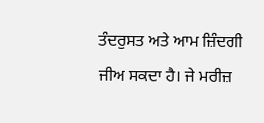ਤੰਦਰੁਸਤ ਅਤੇ ਆਮ ਜ਼ਿੰਦਗੀ ਜੀਅ ਸਕਦਾ ਹੈ। ਜੇ ਮਰੀਜ਼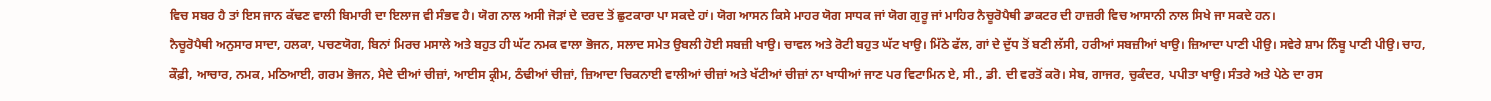ਵਿਚ ਸਬਰ ਹੈ ਤਾਂ ਇਸ ਜਾਨ ਕੱਢਣ ਵਾਲੀ ਬਿਮਾਰੀ ਦਾ ਇਲਾਜ ਵੀ ਸੰਭਵ ਹੈ। ਯੋਗ ਨਾਲ ਅਸੀ ਜੋੜਾਂ ਦੇ ਦਰਦ ਤੋਂ ਛੁਟਕਾਰਾ ਪਾ ਸਕਦੇ ਹਾਂ। ਯੋਗ ਆਸਨ ਕਿਸੇ ਮਾਹਰ ਯੋਗ ਸਾਧਕ ਜਾਂ ਯੋਗ ਗੁਰੂ ਜਾਂ ਮਾਹਿਰ ਨੈਚੂਰੋਪੈਥੀ ਡਾਕਟਰ ਦੀ ਹਾਜ਼ਰੀ ਵਿਚ ਆਸਾਨੀ ਨਾਲ ਸਿਖੇ ਜਾ ਸਕਦੇ ਹਨ।
ਨੈਚੂਰੋਪੈਥੀ ਅਨੁਸਾਰ ਸਾਦਾ, ਹਲਕਾ, ਪਚਣਯੋਗ, ਬਿਨਾਂ ਮਿਰਚ ਮਸਾਲੇ ਅਤੇ ਬਹੁਤ ਹੀ ਘੱਟ ਨਮਕ ਵਾਲਾ ਭੋਜਨ, ਸਲਾਦ ਸਮੇਤ ਉਬਲੀ ਹੋਈ ਸਬਜ਼ੀ ਖਾਉ। ਚਾਵਲ ਅਤੇ ਰੋਟੀ ਬਹੁਤ ਘੱਟ ਖਾਉ। ਮਿੱਠੇ ਫੱਲ, ਗਾਂ ਦੇ ਦੁੱਧ ਤੋਂ ਬਣੀ ਲੱਸੀ, ਹਰੀਆਂ ਸਬਜ਼ੀਆਂ ਖਾਉ। ਜ਼ਿਆਦਾ ਪਾਣੀ ਪੀਉ। ਸਵੇਰੇ ਸ਼ਾਮ ਨਿੰਬੂ ਪਾਣੀ ਪੀਉ। ਚਾਹ, ਕੌਫ਼ੀ, ਆਚਾਰ, ਨਮਕ, ਮਠਿਆਈ, ਗਰਮ ਭੋਜਨ, ਮੈਦੇ ਦੀਆਂ ਚੀਜ਼ਾਂ, ਆਈਸ ਕ੍ਰੀਮ, ਠੰਢੀਆਂ ਚੀਜ਼ਾਂ, ਜ਼ਿਆਦਾ ਚਿਕਨਾਈ ਵਾਲੀਆਂ ਚੀਜ਼ਾਂ ਅਤੇ ਖੱਟੀਆਂ ਚੀਜ਼ਾਂ ਨਾ ਖਾਧੀਆਂ ਜਾਣ ਪਰ ਵਿਟਾਮਿਨ ਏ, ਸੀ., ਡੀ. ਦੀ ਵਰਤੋਂ ਕਰੋ। ਸੇਬ, ਗਾਜਰ, ਚੁਕੰਦਰ, ਪਪੀਤਾ ਖਾਉ। ਸੰਤਰੇ ਅਤੇ ਪੇਠੇ ਦਾ ਰਸ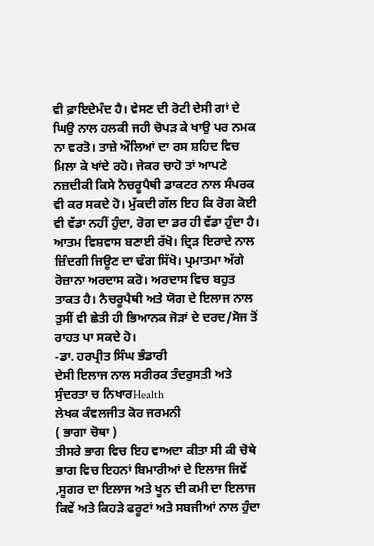ਵੀ ਫ਼ਾਇਦੇਮੰਦ ਹੈ। ਵੇਸਣ ਦੀ ਰੋਟੀ ਦੇਸੀ ਗਾਂ ਦੇ ਘਿਉ ਨਾਲ ਹਲਕੀ ਜਹੀ ਚੋਪੜ ਕੇ ਖਾਉ ਪਰ ਨਮਕ ਨਾ ਵਰਤੋ। ਤਾਜ਼ੇ ਔਲਿਆਂ ਦਾ ਰਸ ਸ਼ਹਿਦ ਵਿਚ ਮਿਲਾ ਕੇ ਖਾਂਦੇ ਰਹੋ। ਜੇਕਰ ਚਾਹੋ ਤਾਂ ਆਪਣੇ ਨਜ਼ਦੀਕੀ ਕਿਸੇ ਨੈਚਰੂਪੈਥੀ ਡਾਕਟਰ ਨਾਲ ਸੰਪਰਕ ਵੀ ਕਰ ਸਕਦੇ ਹੋ। ਮੁੱਕਦੀ ਗੱਲ ਇਹ ਕਿ ਰੋਗ ਕੋਈ ਵੀ ਵੱਡਾ ਨਹੀਂ ਹੁੰਦਾ, ਰੋਗ ਦਾ ਡਰ ਹੀ ਵੱਡਾ ਹੁੰਦਾ ਹੈ। ਆਤਮ ਵਿਸ਼ਵਾਸ ਬਣਾਈ ਰੱਖੋ। ਦ੍ਰਿੜ ਇਰਾਦੇ ਨਾਲ ਜ਼ਿੰਦਗੀ ਜਿਊਣ ਦਾ ਢੰਗ ਸਿੱਖੋ। ਪ੍ਰਮਾਤਮਾ ਅੱਗੇ ਰੋਜ਼ਾਨਾ ਅਰਦਾਸ ਕਰੋ। ਅਰਦਾਸ ਵਿਚ ਬਹੁਤ ਤਾਕਤ ਹੈ। ਨੈਚਰੂਪੈਥੀ ਅਤੇ ਯੋਗ ਦੇ ਇਲਾਜ ਨਾਲ ਤੁਸੀਂ ਵੀ ਛੇਤੀ ਹੀ ਭਿਆਨਕ ਜੋੜਾਂ ਦੇ ਦਰਦ/ਸੋਜ ਤੋਂ ਰਾਹਤ ਪਾ ਸਕਦੇ ਹੋ।
-ਡਾ. ਹਰਪ੍ਰੀਤ ਸਿੰਘ ਭੰਡਾਰੀ
ਦੇਸੀ ਇਲਾਜ ਨਾਲ ਸਰੀਰਕ ਤੰਦਰੁਸਤੀ ਅਤੇ ਸੁੰਦਰਤਾ ਚ ਨਿਖਾਰHealth
ਲੇਖਕ ਕੰਵਲਜੀਤ ਕੋਰ ਜਰਮਨੀ
( ਭਾਗਾ ਚੋਥਾ )
ਤੀਸਰੇ ਭਾਗ ਵਿਚ ਇਹ ਵਾਅਦਾ ਕੀਤਾ ਸੀ ਕੀ ਚੋਥੇ ਭਾਗ ਵਿਚ ਇਹਨਾਂ ਬਿਮਾਰੀਆਂ ਦੇ ਇਲਾਜ ਜਿਵੇਂ ,ਸੂਗਰ ਦਾ ਇਲਾਜ ਅਤੇ ਖੂਨ ਦੀ ਕਮੀ ਦਾ ਇਲਾਜ ਕਿਵੇਂ ਅਤੇ ਕਿਹੜੇ ਫਰੂਟਾਂ ਅਤੇ ਸਬਜੀਆਂ ਨਾਲ ਹੁੰਦਾ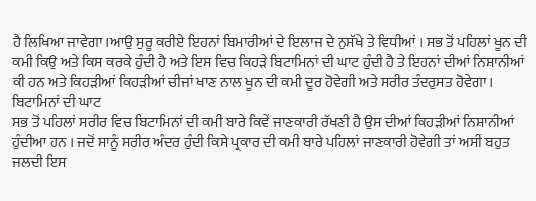ਹੈ ਲਿਖਿਆ ਜਾਵੇਗਾ।ਆਉ ਸੁਰੂ ਕਰੀਏ ਇਹਨਾਂ ਬਿਮਾਰੀਆਂ ਦੇ ਇਲਾਜ ਦੇ ਨੁਸੱਖੇ ਤੇ ਵਿਧੀਆਂ । ਸਭ ਤੋਂ ਪਹਿਲਾਂ ਖੂਨ ਦੀ ਕਮੀ ਕਿਉ ਅਤੇ ਕਿਸ ਕਰਕੇ ਹੁੰਦੀ ਹੈ ਅਤੇ ਇਸ ਵਿਚ ਕਿਹੜੇ ਬਿਟਾਮਿਨਾਂ ਦੀ ਘਾਟ ਹੁੰਦੀ ਹੈ ਤੇ ਇਹਨਾਂ ਦੀਆਂ ਨਿਸ਼ਾਨੀਆਂ ਕੀ ਹਨ ਅਤੇ ਕਿਹੜੀਆਂ ਕਿਹੜੀਆਂ ਚੀਜਾਂ ਖਾਣ ਨਾਲ ਖੂਨ ਦੀ ਕਮੀ ਦੂਰ ਹੋਵੇਗੀ ਅਤੇ ਸਰੀਰ ਤੰਦਰੁਸਤ ਹੋਵੇਗਾ।
ਬਿਟਾਮਿਨਾਂ ਦੀ ਘਾਟ
ਸਭ ਤੋਂ ਪਹਿਲਾਂ ਸਰੀਰ ਵਿਚ ਬਿਟਾਮਿਨਾਂ ਦੀ ਕਮੀ ਬਾਰੇ ਕਿਵੇਂ ਜਾਣਕਾਰੀ ਰੱਖਣੀ ਹੈ ਉਸ ਦੀਆਂ ਕਿਹੜੀਆਂ ਨਿਸ਼ਾਨੀਆਂ ਹੁੰਦੀਆ ਹਨ । ਜਦੋਂ ਸਾਨੂੰ ਸਰੀਰ ਅੰਦਰ ਹੁੰਦੀ ਕਿਸੇ ਪ੍ਰਕਾਰ ਦੀ ਕਮੀ ਬਾਰੇ ਪਹਿਲਾਂ ਜਾਣਕਾਰੀ ਹੋਵੇਗੀ ਤਾਂ ਅਸੀਂ ਬਹੁਤ ਜਲਦੀ ਇਸ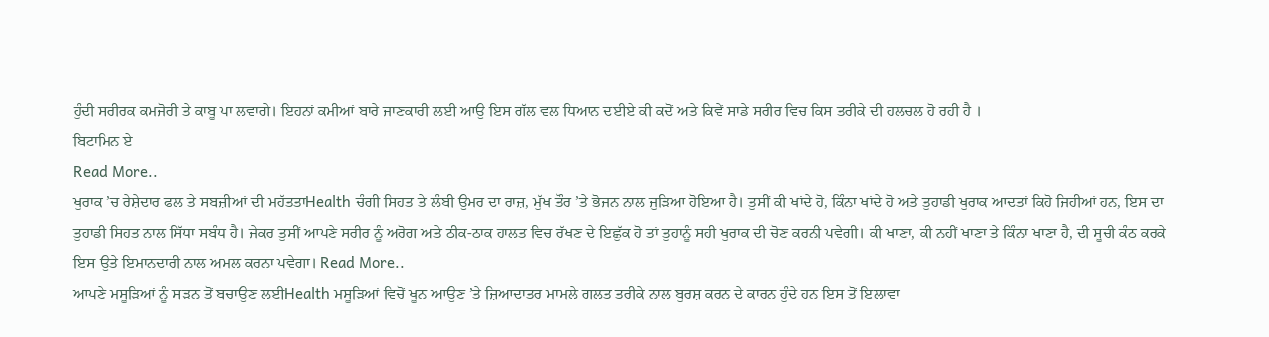ਹੁੰਦੀ ਸਰੀਰਕ ਕਮਜੋਰੀ ਤੇ ਕਾਬੂ ਪਾ ਲਵਾਗੇ। ਇਹਨਾਂ ਕਮੀਆਂ ਬਾਰੇ ਜਾਣਕਾਰੀ ਲਈ ਆਉ ਇਸ ਗੱਲ ਵਲ ਧਿਆਨ ਦਈਏ ਕੀ ਕਦੋਂ ਅਤੇ ਕਿਵੇਂ ਸਾਡੇ ਸਰੀਰ ਵਿਚ ਕਿਸ ਤਰੀਕੇ ਦੀ ਹਲਚਲ ਹੋ ਰਹੀ ਹੈ ।
ਬਿਟਾਮਿਨ ਏ
Read More..
ਖੁਰਾਕ ’ਚ ਰੇਸ਼ੇਦਾਰ ਫਲ ਤੇ ਸਬਜ਼ੀਆਂ ਦੀ ਮਹੱਤਤਾHealth ਚੰਗੀ ਸਿਹਤ ਤੇ ਲੰਬੀ ਉਮਰ ਦਾ ਰਾਜ਼, ਮੁੱਖ ਤੌਰ ’ਤੇ ਭੋਜਨ ਨਾਲ ਜੁੜਿਆ ਹੋਇਆ ਹੈ। ਤੁਸੀਂ ਕੀ ਖਾਂਦੇ ਹੋ, ਕਿੰਨਾ ਖਾਂਦੇ ਹੋ ਅਤੇ ਤੁਹਾਡੀ ਖੁਰਾਕ ਆਦਤਾਂ ਕਿਹੋ ਜਿਹੀਆਂ ਹਨ, ਇਸ ਦਾ ਤੁਹਾਡੀ ਸਿਹਤ ਨਾਲ ਸਿੱਧਾ ਸਬੰਧ ਹੈ। ਜੇਕਰ ਤੁਸੀਂ ਆਪਣੇ ਸਰੀਰ ਨੂੰ ਅਰੋਗ ਅਤੇ ਠੀਕ-ਠਾਕ ਹਾਲਤ ਵਿਚ ਰੱਖਣ ਦੇ ਇਛੁੱਕ ਹੋ ਤਾਂ ਤੁਹਾਨੂੰ ਸਹੀ ਖੁਰਾਕ ਦੀ ਚੋਣ ਕਰਨੀ ਪਵੇਗੀ। ਕੀ ਖਾਣਾ, ਕੀ ਨਹੀਂ ਖਾਣਾ ਤੇ ਕਿੰਨਾ ਖਾਣਾ ਹੈ, ਦੀ ਸੂਚੀ ਕੰਠ ਕਰਕੇ ਇਸ ਉਤੇ ਇਮਾਨਦਾਰੀ ਨਾਲ ਅਮਲ ਕਰਨਾ ਪਵੇਗਾ। Read More..
ਆਪਣੇ ਮਸੂੜਿਆਂ ਨੂੰ ਸੜਨ ਤੋਂ ਬਚਾਉਣ ਲਈHealth ਮਸੂੜਿਆਂ ਵਿਚੋਂ ਖੂਨ ਆਉਣ ’ਤੇ ਜ਼ਿਆਦਾਤਰ ਮਾਮਲੇ ਗਲਤ ਤਰੀਕੇ ਨਾਲ ਬੁਰਸ਼ ਕਰਨ ਦੇ ਕਾਰਨ ਹੁੰਦੇ ਹਨ ਇਸ ਤੋਂ ਇਲਾਵਾ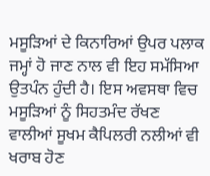ਮਸੂੜਿਆਂ ਦੇ ਕਿਨਾਰਿਆਂ ਉਪਰ ਪਲਾਕ ਜਮ੍ਹਾਂ ਹੋ ਜਾਣ ਨਾਲ ਵੀ ਇਹ ਸਮੱਸਿਆ ਉਤਪੰਨ ਹੁੰਦੀ ਹੈ। ਇਸ ਅਵਸਥਾ ਵਿਚ ਮਸੂੜਿਆਂ ਨੂੰ ਸਿਹਤਮੰਦ ਰੱਖਣ ਵਾਲੀਆਂ ਸੂਖਮ ਕੈਪਿਲਰੀ ਨਲੀਆਂ ਵੀ ਖਰਾਬ ਹੋਣ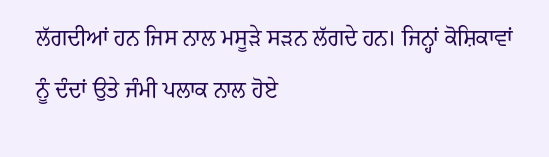ਲੱਗਦੀਆਂ ਹਨ ਜਿਸ ਨਾਲ ਮਸੂੜੇ ਸੜਨ ਲੱਗਦੇ ਹਨ। ਜਿਨ੍ਹਾਂ ਕੋਸ਼ਿਕਾਵਾਂ ਨੂੰ ਦੰਦਾਂ ਉਤੇ ਜੰਮੀ ਪਲਾਕ ਨਾਲ ਹੋਏ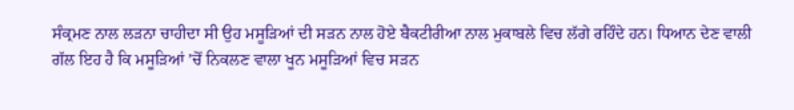ਸੰਕ੍ਰਮਣ ਨਾਲ ਲੜਨਾ ਚਾਹੀਦਾ ਸੀ ਉਹ ਮਸੂੜਿਆਂ ਦੀ ਸੜਨ ਨਾਲ ਹੋਏ ਬੈਕਟੀਰੀਆ ਨਾਲ ਮੁਕਾਬਲੇ ਵਿਚ ਲੱਗੇ ਰਹਿੰਦੇ ਹਨ। ਧਿਆਨ ਦੇਣ ਵਾਲੀ ਗੱਲ ਇਹ ਹੈ ਕਿ ਮਸੂੜਿਆਂ ’ਚੋਂ ਨਿਕਲਣ ਵਾਲਾ ਖੂਨ ਮਸੂੜਿਆਂ ਵਿਚ ਸੜਨ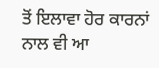ਤੋਂ ਇਲਾਵਾ ਹੋਰ ਕਾਰਨਾਂ ਨਾਲ ਵੀ ਆ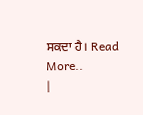ਸਕਦਾ ਹੈ। Read More..
|